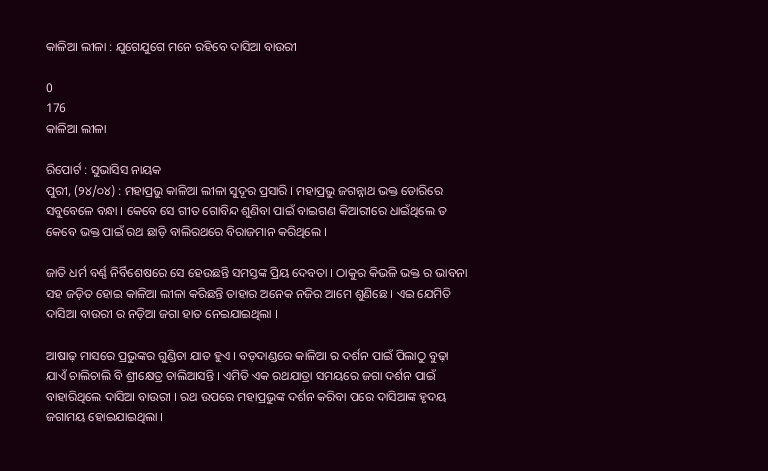କାଳିଆ ଲୀଳା : ଯୁଗେଯୁଗେ ମନେ ରହିବେ ଦାସିଆ ବାଉରୀ

0
176
କାଳିଆ ଲୀଳା

ରିପୋର୍ଟ : ସୁଭାସିସ ନାୟକ
ପୁରୀ, (୨୪/୦୪) : ମହାପ୍ରଭୁ କାଳିଆ ଲୀଳା ସୁଦୂର ପ୍ରସାରି । ମହାପ୍ରଭୁ ଜଗନ୍ନାଥ ଭକ୍ତ ଡୋରିରେ ସବୁବେଳେ ବନ୍ଧା । କେବେ ସେ ଗୀତ ଗୋବିନ୍ଦ ଶୁଣିବା ପାଇଁ ବାଇଗଣ କିଆରୀରେ ଧାଇଁଥିଲେ ତ କେବେ ଭକ୍ତ ପାଇଁ ରଥ ଛାଡ଼ି ବାଲିରଥରେ ବିରାଜମାନ କରିଥିଲେ ।

ଜାତି ଧର୍ମ ବର୍ଣ୍ଣ ନିର୍ବିଶେଷରେ ସେ ହେଉଛନ୍ତି ସମସ୍ତଙ୍କ ପ୍ରିୟ ଦେବତା । ଠାକୁର କିଭଳି ଭକ୍ତ ର ଭାବନା ସହ ଜଡ଼ିତ ହୋଇ କାଳିଆ ଲୀଳା କରିଛନ୍ତି ତାହାର ଅନେକ ନଜିର ଆମେ ଶୁଣିଛେ । ଏଇ ଯେମିତି ଦାସିଆ ବାଉରୀ ର ନଡ଼ିଆ ଜଗା ହାତ ନେଇଯାଇଥିଲା ।

ଆଷାଢ଼ ମାସରେ ପ୍ରଭୁଙ୍କର ଗୁଣ୍ଡିଚା ଯାତ ହୁଏ । ବଡ଼ଦାଣ୍ଡରେ କାଳିଆ ର ଦର୍ଶନ ପାଇଁ ପିଲାଠୁ ବୁଢ଼ା ଯାଏଁ ଚାଲିଚାଲି ବି ଶ୍ରୀକ୍ଷେତ୍ର ଚାଲିଆସନ୍ତି । ଏମିତି ଏକ ରଥଯାତ୍ରା ସମୟରେ ଜଗା ଦର୍ଶନ ପାଇଁ ବାହାରିଥିଲେ ଦାସିଆ ବାଉରୀ । ରଥ ଉପରେ ମହାପ୍ରଭୁଙ୍କ ଦର୍ଶନ କରିବା ପରେ ଦାସିଆଙ୍କ ହୃଦୟ ଜଗାମୟ ହୋଇଯାଇଥିଲା ।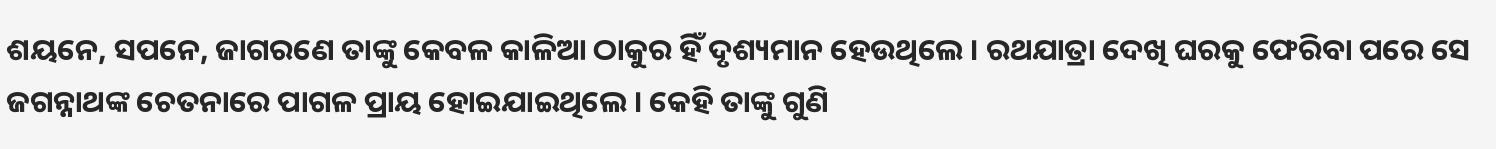ଶୟନେ, ସପନେ, ଜାଗରଣେ ତାଙ୍କୁ କେବଳ କାଳିଆ ଠାକୁର ହିଁ ଦୃଶ୍ୟମାନ ହେଉଥିଲେ । ରଥଯାତ୍ରା ଦେଖି ଘରକୁ ଫେରିବା ପରେ ସେ ଜଗନ୍ନାଥଙ୍କ ଚେତନାରେ ପାଗଳ ପ୍ରାୟ ହୋଇଯାଇଥିଲେ । କେହି ତାଙ୍କୁ ଗୁଣି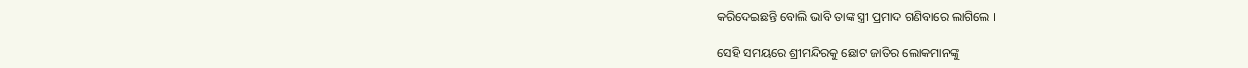କରିଦେଇଛନ୍ତି ବୋଲି ଭାବି ତାଙ୍କ ସ୍ତ୍ରୀ ପ୍ରମାଦ ଗଣିବାରେ ଲାଗିଲେ ।

ସେହି ସମୟରେ ଶ୍ରୀମନ୍ଦିରକୁ ଛୋଟ ଜାତିର ଲୋକମାନଙ୍କୁ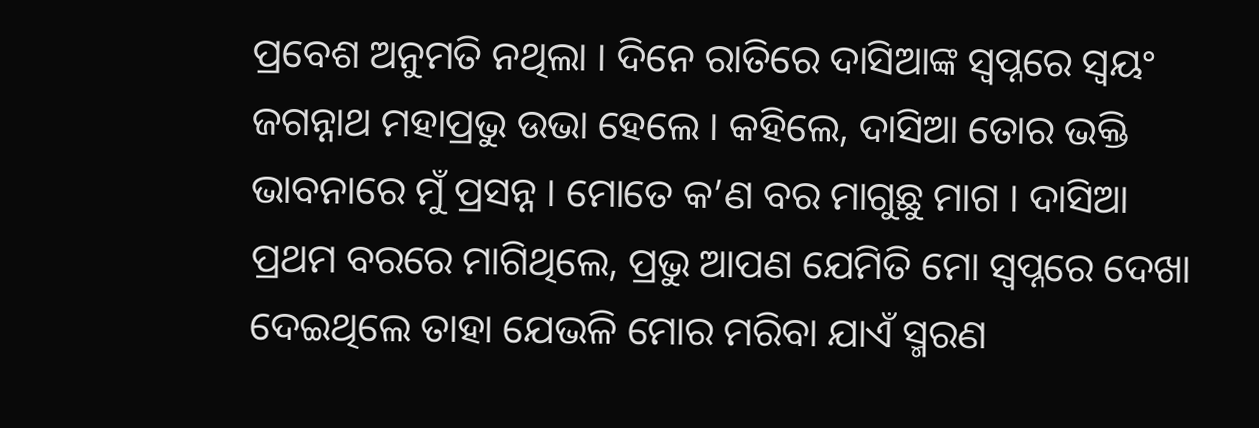ପ୍ରବେଶ ଅନୁମତି ନଥିଲା । ଦିନେ ରାତିରେ ଦାସିଆଙ୍କ ସ୍ୱପ୍ନରେ ସ୍ୱୟଂ ଜଗନ୍ନାଥ ମହାପ୍ରଭୁ ଉଭା ହେଲେ । କହିଲେ, ଦାସିଆ ତୋର ଭକ୍ତି ଭାବନାରେ ମୁଁ ପ୍ରସନ୍ନ । ମୋତେ କ’ଣ ବର ମାଗୁଛୁ ମାଗ । ଦାସିଆ ପ୍ରଥମ ବରରେ ମାଗିଥିଲେ, ପ୍ରଭୁ ଆପଣ ଯେମିତି ମୋ ସ୍ୱପ୍ନରେ ଦେଖା ଦେଇଥିଲେ ତାହା ଯେଭଳି ମୋର ମରିବା ଯାଏଁ ସ୍ମରଣ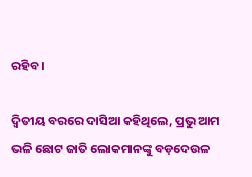ରହିବ ।

ଦ୍ୱିତୀୟ ବରରେ ଦାସିଆ କହିଥିଲେ, ପ୍ରଭୁ ଆମ ଭଳି ଛୋଟ ଜାତି ଲୋକମାନଙ୍କୁ ବଡ଼ଦେଉଳ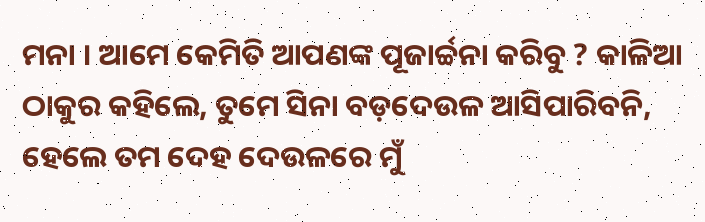ମନା । ଆମେ କେମିତି ଆପଣଙ୍କ ପୂଜାର୍ଚ୍ଚନା କରିବୁ ? କାଳିଆ ଠାକୁର କହିଲେ, ତୁମେ ସିନା ବଡ଼ଦେଉଳ ଆସିପାରିବନି, ହେଲେ ତମ ଦେହ ଦେଉଳରେ ମୁଁ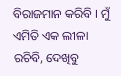ବିରାଜମାନ କରିବି । ମୁଁ ଏମିତି ଏକ ଲୀଳା ରଚିବି, ଦେଖିବୁ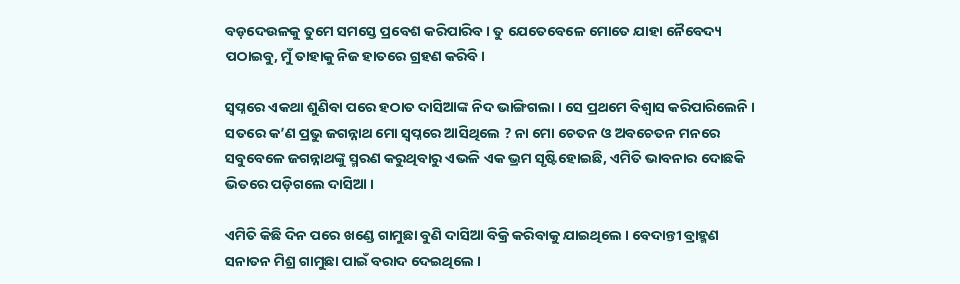ବଡ଼ଦେଉଳକୁ ତୁମେ ସମସ୍ତେ ପ୍ରବେଶ କରିପାରିବ । ତୁ ଯେତେବେଳେ ମୋତେ ଯାହା ନୈବେଦ୍ୟ ପଠାଇବୁ, ମୁଁ ତାହାକୁ ନିଜ ହାତରେ ଗ୍ରହଣ କରିବି ।

ସ୍ୱପ୍ନରେ ଏକଥା ଶୁଣିବା ପରେ ହଠାତ ଦାସିଆଙ୍କ ନିଦ ଭାଙ୍ଗିଗଲା । ସେ ପ୍ରଥମେ ବିଶ୍ୱାସ କରିପାରିଲେନି । ସତରେ କ’ଣ ପ୍ରଭୁ ଜଗନ୍ନାଥ ମୋ ସ୍ୱପ୍ନରେ ଆସିଥିଲେ ? ନା ମୋ ଚେତନ ଓ ଅବଚେତନ ମନରେ ସବୁବେଳେ ଜଗନ୍ନାଥଙ୍କୁ ସ୍ମରଣ କରୁଥିବାରୁ ଏଭଳି ଏକ ଭ୍ରମ ସୃଷ୍ଟିହୋଇଛି, ଏମିତି ଭାବନାର ଦୋଛକି ଭିତରେ ପଡ଼ିଗଲେ ଦାସିଆ ।

ଏମିତି କିଛି ଦିନ ପରେ ଖଣ୍ଡେ ଗାମୁଛା ବୁଣି ଦାସିଆ ବିକ୍ରି କରିବାକୁ ଯାଇଥିଲେ । ବେଦାନ୍ତୀ ବ୍ରାହ୍ମଣ ସନାତନ ମିଶ୍ର ଗାମୁଛା ପାଇଁ ବରାଦ ଦେଇଥିଲେ ।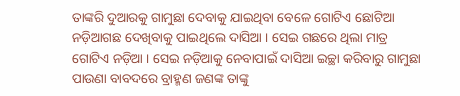ତାଙ୍କରି ଦୁଆରକୁ ଗାମୁଛା ଦେବାକୁ ଯାଇଥିବା ବେଳେ ଗୋଟିଏ ଛୋଟିଆ ନଡ଼ିଆଗଛ ଦେଖିବାକୁ ପାଇଥିଲେ ଦାସିଆ । ସେଇ ଗଛରେ ଥିଲା ମାତ୍ର ଗୋଟିଏ ନଡ଼ିଆ । ସେଇ ନଡ଼ିଆକୁ ନେବାପାଇଁ ଦାସିଆ ଇଚ୍ଛା କରିବାରୁ ଗାମୁଛା ପାଉଣା ବାବଦରେ ବ୍ରାହ୍ମଣ ଜଣଙ୍କ ତାଙ୍କୁ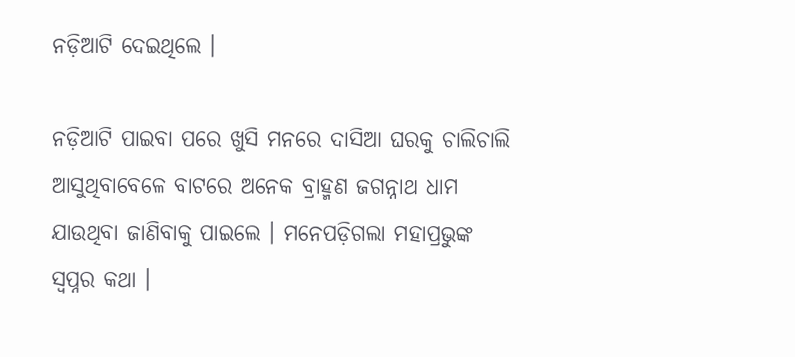ନଡ଼ିଆଟି ଦେଇଥିଲେ ।

ନଡ଼ିଆଟି ପାଇବା ପରେ ଖୁସି ମନରେ ଦାସିଆ ଘରକୁ ଚାଲିଚାଲି ଆସୁଥିବାବେଳେ ବାଟରେ ଅନେକ ବ୍ରାହ୍ମଣ ଜଗନ୍ନାଥ ଧାମ ଯାଉଥିବା ଜାଣିବାକୁ ପାଇଲେ । ମନେପଡ଼ିଗଲା ମହାପ୍ରଭୁଙ୍କ ସ୍ୱପ୍ନର କଥା ।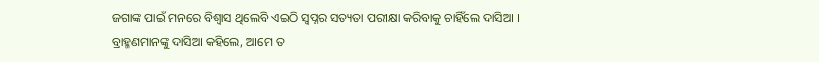ଜଗାଙ୍କ ପାଇଁ ମନରେ ବିଶ୍ୱାସ ଥିଲେବି ଏଇଠି ସ୍ୱପ୍ନର ସତ୍ୟତା ପରୀକ୍ଷା କରିବାକୁ ଚାହିଁଲେ ଦାସିଆ । ବ୍ରାହ୍ମଣମାନଙ୍କୁ ଦାସିଆ କହିଲେ, ଆମେ ତ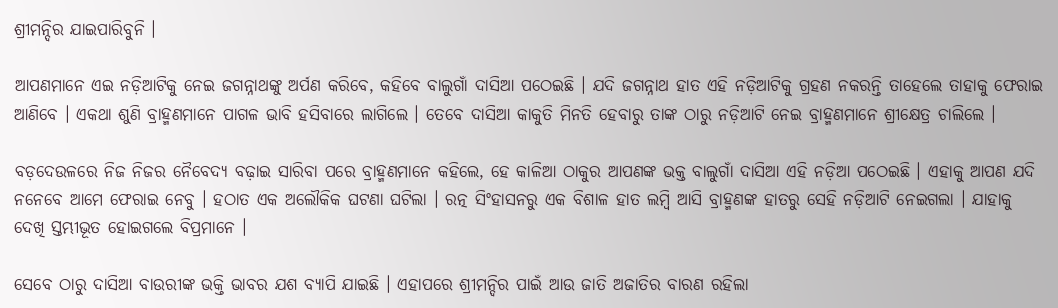ଶ୍ରୀମନ୍ଦିର ଯାଇପାରିବୁନି ।

ଆପଣମାନେ ଏଇ ନଡ଼ିଆଟିକୁ ନେଇ ଜଗନ୍ନାଥଙ୍କୁ ଅର୍ପଣ କରିବେ, କହିବେ ବାଲୁଗାଁ ଦାସିଆ ପଠେଇଛି । ଯଦି ଜଗନ୍ନାଥ ହାତ ଏହି ନଡ଼ିଆଟିକୁ ଗ୍ରହଣ ନକରନ୍ତି ତାହେଲେ ତାହାକୁ ଫେରାଇ ଆଣିବେ । ଏକଥା ଶୁଣି ବ୍ରାହ୍ମଣମାନେ ପାଗଳ ଭାବି ହସିବାରେ ଲାଗିଲେ । ତେବେ ଦାସିଆ କାକୁତି ମିନତି ହେବାରୁ ତାଙ୍କ ଠାରୁ ନଡ଼ିଆଟି ନେଇ ବ୍ରାହ୍ମଣମାନେ ଶ୍ରୀକ୍ଷେତ୍ର ଚାଲିଲେ ।

ବଡ଼ଦେଉଳରେ ନିଜ ନିଜର ନୈବେଦ୍ୟ ବଢ଼ାଇ ସାରିବା ପରେ ବ୍ରାହ୍ମଣମାନେ କହିଲେ, ହେ କାଳିଆ ଠାକୁର ଆପଣଙ୍କ ଭକ୍ତ ବାଲୁଗାଁ ଦାସିଆ ଏହି ନଡ଼ିଆ ପଠେଇଛି । ଏହାକୁ ଆପଣ ଯଦି ନନେବେ ଆମେ ଫେରାଇ ନେବୁ । ହଠାତ ଏକ ଅଲୌକିକ ଘଟଣା ଘଟିଲା । ରତ୍ନ ସିଂହାସନରୁ ଏକ ବିଶାଳ ହାତ ଲମ୍ବି ଆସି ବ୍ରାହ୍ମଣଙ୍କ ହାତରୁ ସେହି ନଡ଼ିଆଟି ନେଇଗଲା । ଯାହାକୁ ଦେଖି ସ୍ତମ୍ଭୀଭୂତ ହୋଇଗଲେ ବିପ୍ରମାନେ ।

ସେବେ ଠାରୁ ଦାସିଆ ବାଉରୀଙ୍କ ଭକ୍ତି ଭାବର ଯଶ ବ୍ୟାପି ଯାଇଛି । ଏହାପରେ ଶ୍ରୀମନ୍ଦିର ପାଇଁ ଆଉ ଜାତି ଅଜାତିର ବାରଣ ରହିଲା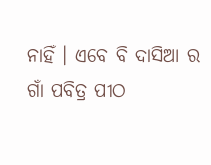ନାହିଁ । ଏବେ ବି ଦାସିଆ ର ଗାଁ ପବିତ୍ର ପୀଠ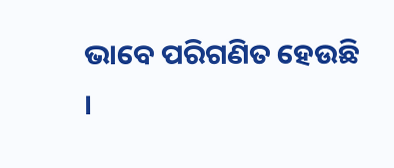ଭାବେ ପରିଗଣିତ ହେଉଛି ।